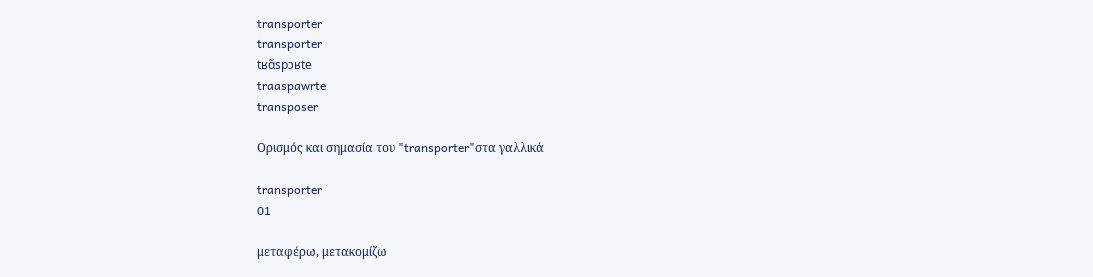transporter
transporter
tʁɑ̃spɔʁte
traaspawrte
transposer

Ορισμός και σημασία του "transporter"στα γαλλικά

transporter
01

μεταφέρω, μετακομίζω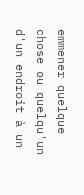emmener quelque chose ou quelqu'un d'un endroit à un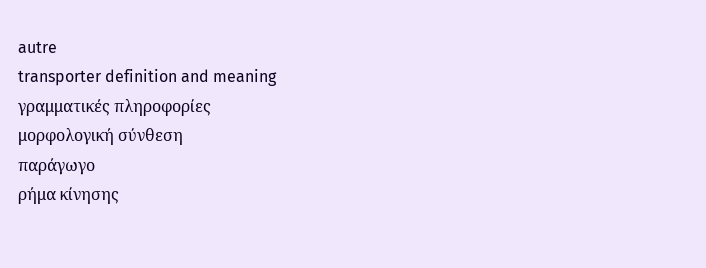autre
transporter definition and meaning
γραμματικές πληροφορίες
μορφολογική σύνθεση
παράγωγο
ρήμα κίνησης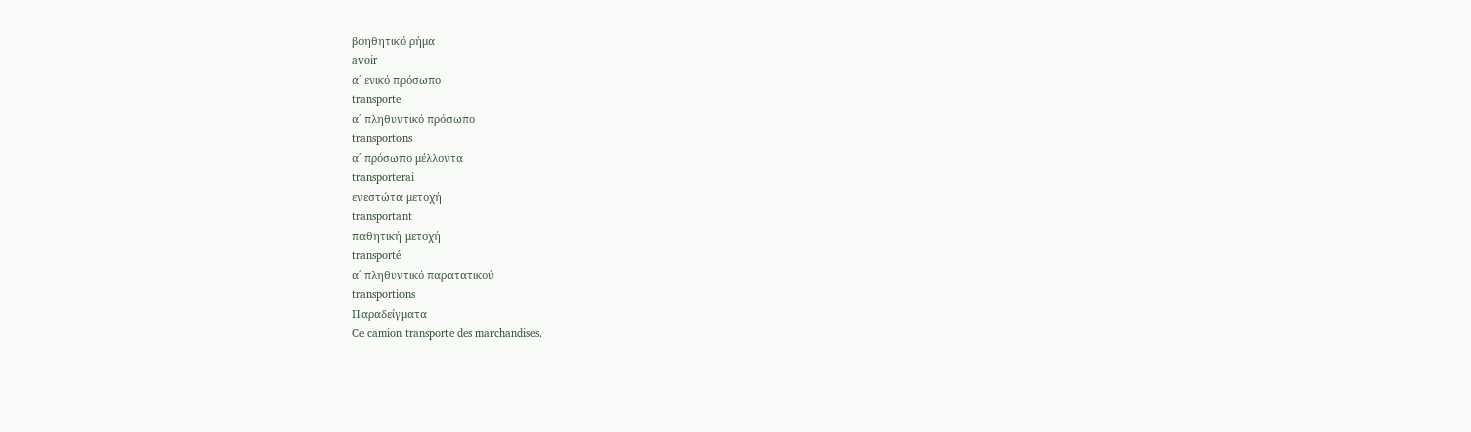βοηθητικό ρήμα
avoir
α΄ ενικό πρόσωπο
transporte
α΄ πληθυντικό πρόσωπο
transportons
α΄ πρόσωπο μέλλοντα
transporterai
ενεστώτα μετοχή
transportant
παθητική μετοχή
transporté
α΄ πληθυντικό παρατατικού
transportions
Παραδείγματα
Ce camion transporte des marchandises.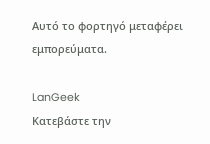Αυτό το φορτηγό μεταφέρει εμπορεύματα.

LanGeek
Κατεβάστε την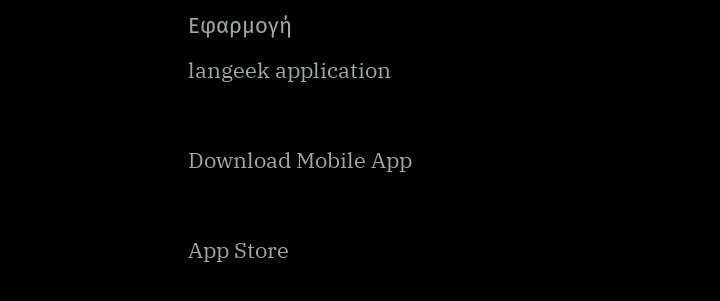Εφαρμογή
langeek application

Download Mobile App

App Store